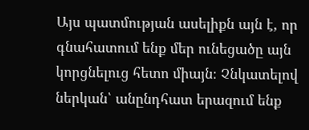Այս պատմության ասելիքն այն է, որ գնահատում ենք մեր ունեցածը այն կորցնելուց հետո միայն։ Չնկատելով ներկան՝ անընդհատ երազում ենք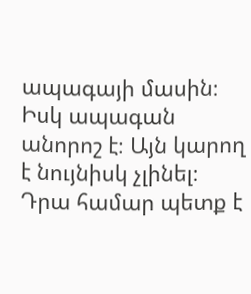ապագայի մասին։ Իսկ ապագան անորոշ է։ Այն կարող է նույնիսկ չլինել։ Դրա համար պետք է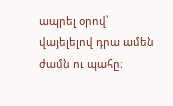ապրել օրով՝ վայելելով դրա ամեն ժամն ու պահը։